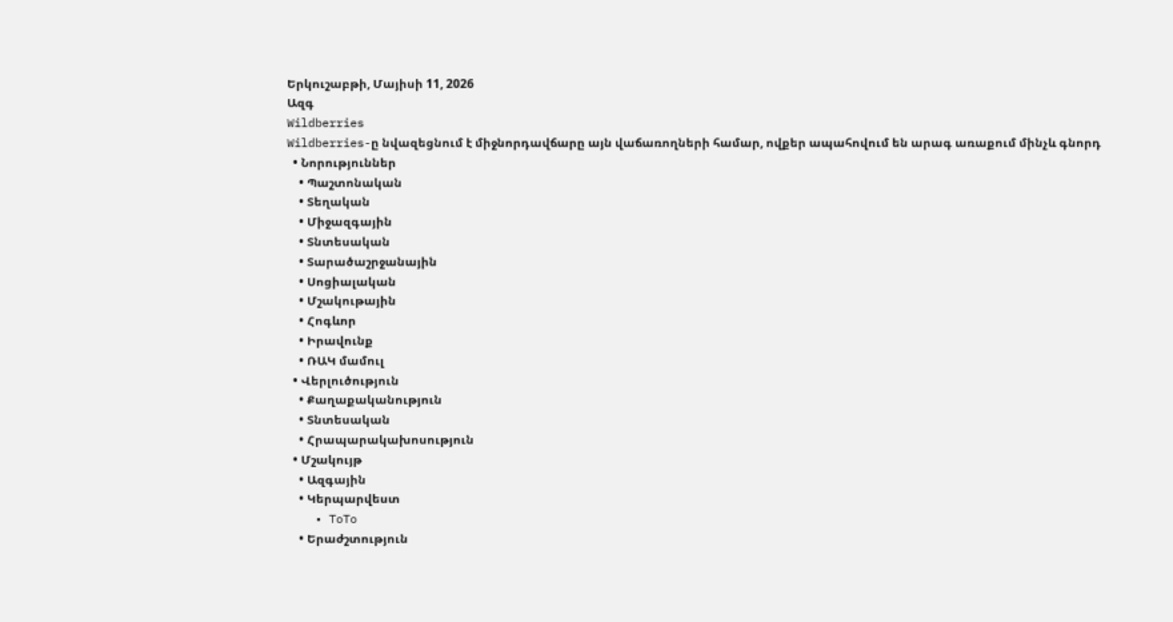Երկուշաբթի, Մայիսի 11, 2026
Ազգ
Wildberries
Wildberries-ը նվազեցնում է միջնորդավճարը այն վաճառողների համար, ովքեր ապահովում են արագ առաքում մինչև գնորդ
  • Նորություններ
    • Պաշտոնական
    • Տեղական
    • Միջազգային
    • Տնտեսական
    • Տարածաշրջանային
    • Սոցիալական
    • Մշակութային
    • Հոգևոր
    • Իրավունք
    • ՌԱԿ մամուլ
  • Վերլուծություն
    • Քաղաքականություն
    • Տնտեսական
    • Հրապարակախոսություն
  • Մշակույթ
    • Ազգային
    • Կերպարվեստ
    • ToTo
    • Երաժշտություն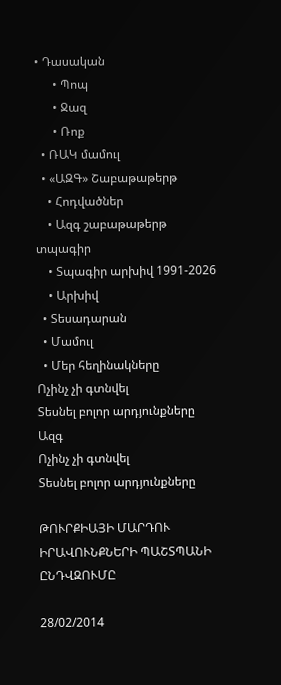• Դասական
      • Պոպ
      • Ջազ
      • Ռոք
  • ՌԱԿ մամուլ
  • «ԱԶԳ» Շաբաթաթերթ
    • Հոդվածներ
    • Ազգ շաբաթաթերթ տպագիր
    • Տպագիր արխիվ 1991-2026
    • Արխիվ
  • Տեսադարան
  • Մամուլ
  • Մեր հեղինակները
Ոչինչ չի գտնվել
Տեսնել բոլոր արդյունքները
Ազգ
Ոչինչ չի գտնվել
Տեսնել բոլոր արդյունքները

ԹՈՒՐՔԻԱՅԻ ՄԱՐԴՈՒ ԻՐԱՎՈՒՆՔՆԵՐԻ ՊԱՇՏՊԱՆԻ ԸՆԴՎԶՈՒՄԸ

28/02/2014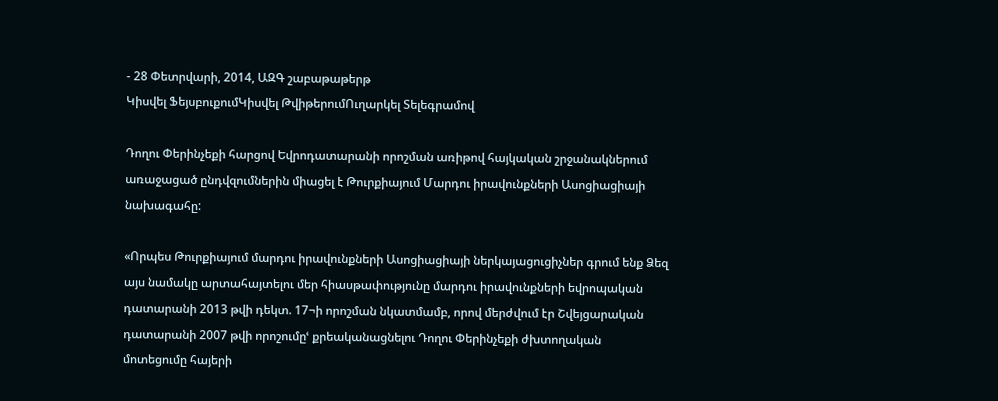- 28 Փետրվարի, 2014, ԱԶԳ շաբաթաթերթ
Կիսվել ՖեյսբուքումԿիսվել ԹվիթերումՈւղարկել Տելեգրամով

Դողու Փերինչեքի հարցով Եվրոդատարանի որոշման առիթով հայկական շրջանակներում առաջացած ընդվզումներին միացել է Թուրքիայում Մարդու իրավունքների Ասոցիացիայի նախագահը:

«Որպես Թուրքիայում մարդու իրավունքների Ասոցիացիայի ներկայացուցիչներ գրում ենք Ձեզ այս նամակը արտահայտելու մեր հիասթափությունը մարդու իրավունքների եվրոպական դատարանի 2013 թվի դեկտ. 17¬ի որոշման նկատմամբ, որով մերժվում էր Շվեյցարական դատարանի 2007 թվի որոշումըՙ քրեականացնելու Դողու Փերինչեքի ժխտողական մոտեցումը հայերի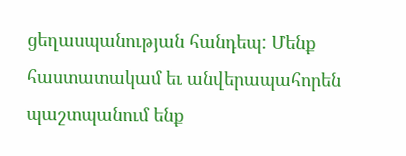ցեղասպանության հանդեպ: Մենք հաստատակամ եւ անվերապահորեն պաշտպանում ենք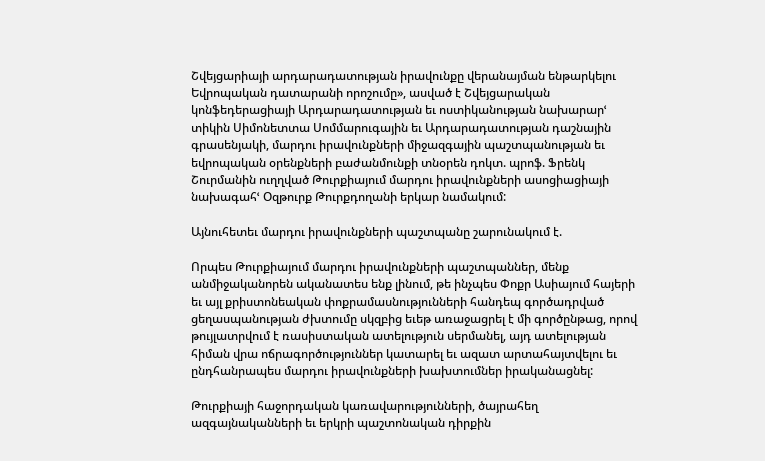Շվեյցարիայի արդարադատության իրավունքը վերանայման ենթարկելու Եվրոպական դատարանի որոշումը», ասված է Շվեյցարական կոնֆեդերացիայի Արդարադատության եւ ոստիկանության նախարարՙ տիկին Սիմոնետտա Սոմմարուգային եւ Արդարադատության դաշնային գրասենյակի, մարդու իրավունքների միջազգային պաշտպանության եւ եվրոպական օրենքների բաժանմունքի տնօրեն դոկտ. պրոֆ. Ֆրենկ Շուրմանին ուղղված Թուրքիայում մարդու իրավունքների ասոցիացիայի նախագահՙ Օզթուրք Թուրքդողանի երկար նամակում:

Այնուհետեւ մարդու իրավունքների պաշտպանը շարունակում է.

Որպես Թուրքիայում մարդու իրավունքների պաշտպաններ, մենք անմիջականորեն ականատես ենք լինում, թե ինչպես Փոքր Ասիայում հայերի եւ այլ քրիստոնեական փոքրամասնությունների հանդեպ գործադրված ցեղասպանության ժխտումը սկզբից եւեթ առաջացրել է մի գործընթաց, որով թույլատրվում է ռասիստական ատելություն սերմանել, այդ ատելության հիման վրա ոճրագործություններ կատարել եւ ազատ արտահայտվելու եւ ընդհանրապես մարդու իրավունքների խախտումներ իրականացնել:

Թուրքիայի հաջորդական կառավարությունների, ծայրահեղ ազգայնականների եւ երկրի պաշտոնական դիրքին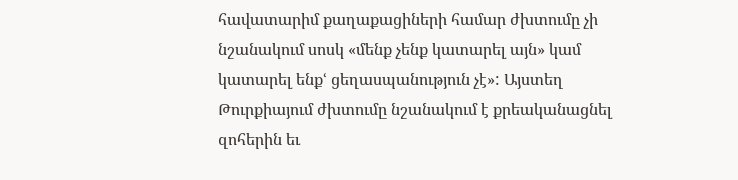հավատարիմ քաղաքացիների համար ժխտումը չի նշանակում սոսկ «մենք չենք կատարել այն» կամ կատարել ենքՙ ցեղասպանություն չէ»: Այստեղ Թուրքիայում ժխտումը նշանակում է քրեականացնել զոհերին եւ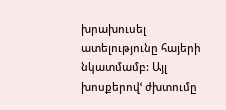խրախուսել ատելությունը հայերի նկատմամբ: Այլ խոսքերովՙ ժխտումը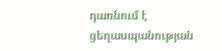դառնում է ցեղասպանության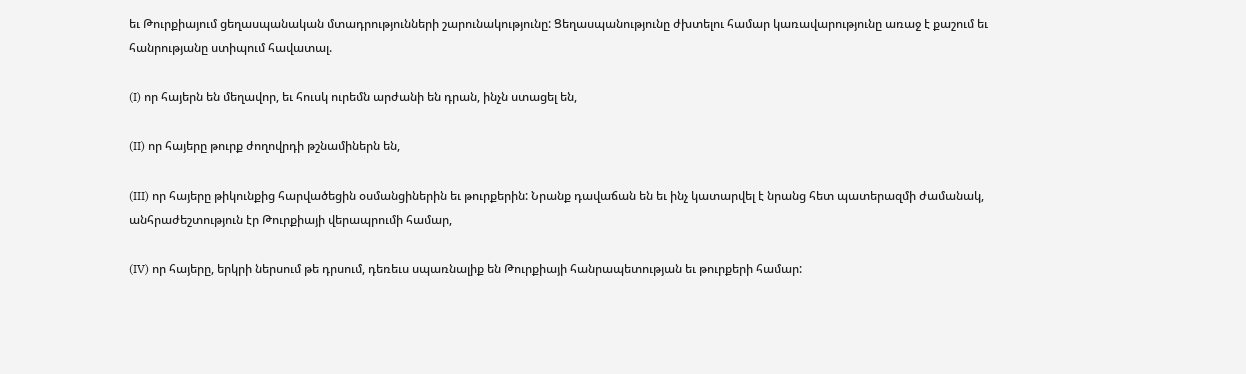եւ Թուրքիայում ցեղասպանական մտադրությունների շարունակությունը: Ցեղասպանությունը ժխտելու համար կառավարությունը առաջ է քաշում եւ հանրությանը ստիպում հավատալ.

(I) որ հայերն են մեղավոր, եւ հուսկ ուրեմն արժանի են դրան, ինչն ստացել են,

(II) որ հայերը թուրք ժողովրդի թշնամիներն են,

(III) որ հայերը թիկունքից հարվածեցին օսմանցիներին եւ թուրքերին: Նրանք դավաճան են եւ ինչ կատարվել է նրանց հետ պատերազմի ժամանակ, անհրաժեշտություն էր Թուրքիայի վերապրումի համար,

(IV) որ հայերը, երկրի ներսում թե դրսում, դեռեւս սպառնալիք են Թուրքիայի հանրապետության եւ թուրքերի համար: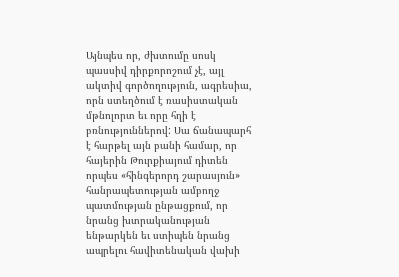Այնպես որ, ժխտումը սոսկ պասսիվ դիրքորոշում չէ, այլ ակտիվ գործողություն, ագրեսիա, որն ստեղծում է ռասիստական մթնոլորտ եւ որը հղի է բռնություններով: Սա ճանապարհ է հարթել այն բանի համար, որ հայերին Թուրքիայում դիտեն որպես «հինգերորդ շարասյուն» հանրապետության ամբողջ պատմության ընթացքում, որ նրանց խտրականության ենթարկեն եւ ստիպեն նրանց ապրելու հավիտենական վախի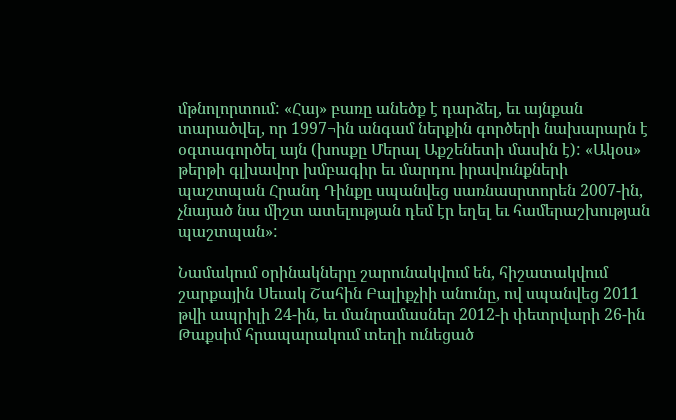մթնոլորտում: «Հայ» բառը անեծք է դարձել, եւ այնքան տարածվել, որ 1997¬ին անգամ ներքին գործերի նախարարն է օգտագործել այն (խոսքը Մերալ Աքշենետի մասին է): «Ակօս» թերթի գլխավոր խմբագիր եւ մարդու իրավունքների պաշտպան Հրանդ Դինքը սպանվեց սառնասրտորեն 2007-ին, չնայած նա միշտ ատելության դեմ էր եղել եւ համերաշխության պաշտպան»:

Նամակում օրինակները շարունակվում են, հիշատակվում շարքային Սեւակ Շահին Բալիքչիի անունը, ով սպանվեց 2011 թվի ապրիլի 24-ին, եւ մանրամասներ 2012-ի փետրվարի 26-ին Թաքսիմ հրապարակում տեղի ունեցած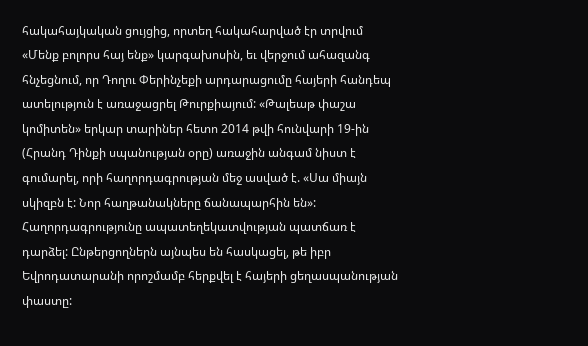հակահայկական ցույցից, որտեղ հակահարված էր տրվում «Մենք բոլորս հայ ենք» կարգախոսին, եւ վերջում ահազանգ հնչեցնում, որ Դողու Փերինչեքի արդարացումը հայերի հանդեպ ատելություն է առաջացրել Թուրքիայում: «Թալեաթ փաշա կոմիտեն» երկար տարիներ հետո 2014 թվի հունվարի 19-ին (Հրանդ Դինքի սպանության օրը) առաջին անգամ նիստ է գումարել, որի հաղորդագրության մեջ ասված է. «Սա միայն սկիզբն է: Նոր հաղթանակները ճանապարհին են»: Հաղորդագրությունը ապատեղեկատվության պատճառ է դարձել: Ընթերցողներն այնպես են հասկացել, թե իբր Եվրոդատարանի որոշմամբ հերքվել է հայերի ցեղասպանության փաստը: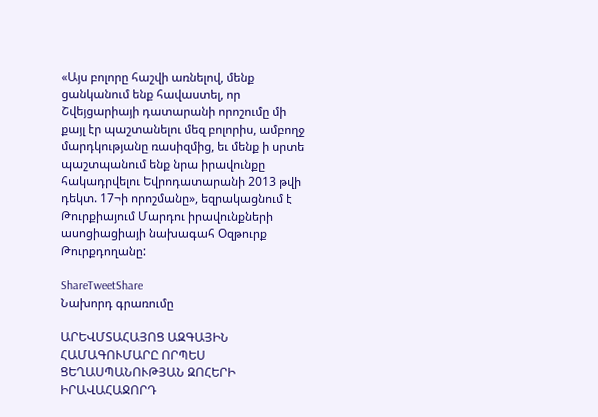«Այս բոլորը հաշվի առնելով, մենք ցանկանում ենք հավաստել, որ Շվեյցարիայի դատարանի որոշումը մի քայլ էր պաշտանելու մեզ բոլորիս, ամբողջ մարդկությանը ռասիզմից, եւ մենք ի սրտե պաշտպանում ենք նրա իրավունքը հակադրվելու Եվրոդատարանի 2013 թվի դեկտ. 17¬ի որոշմանը», եզրակացնում է Թուրքիայում Մարդու իրավունքների ասոցիացիայի նախագահ Օզթուրք Թուրքդողանը:

ShareTweetShare
Նախորդ գրառումը

ԱՐԵՎՄՏԱՀԱՅՈՑ ԱԶԳԱՅԻՆ ՀԱՄԱԳՈՒՄԱՐԸ ՈՐՊԵՍ ՑԵՂԱՍՊԱՆՈՒԹՅԱՆ ԶՈՀԵՐԻ ԻՐԱՎԱՀԱՋՈՐԴ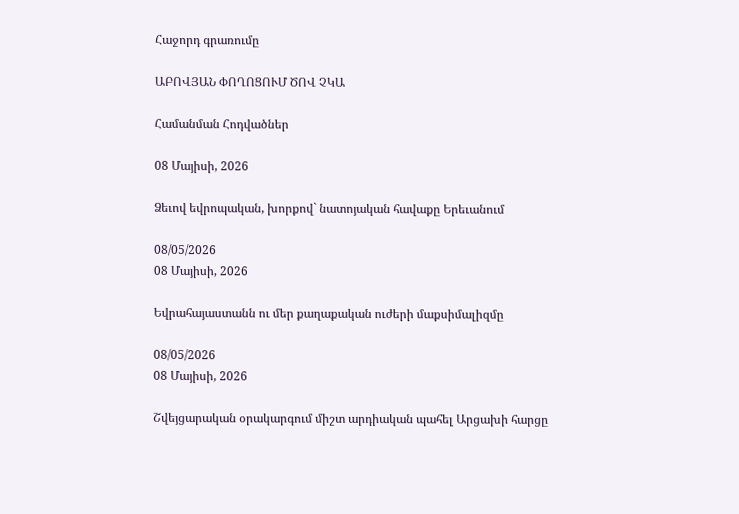Հաջորդ գրառումը

ԱԲՈՎՅԱՆ ՓՈՂՈՑՈՒՄ ԾՈՎ ՉԿԱ

Համանման Հոդվածներ

08 Մայիսի, 2026

Ձեւով եվրոպական, խորքով` նատոյական հավաքը Երեւանում

08/05/2026
08 Մայիսի, 2026

Եվրահայաստանն ու մեր քաղաքական ուժերի մաքսիմալիզմը

08/05/2026
08 Մայիսի, 2026

Շվեյցարական օրակարգում միշտ արդիական պահել Արցախի հարցը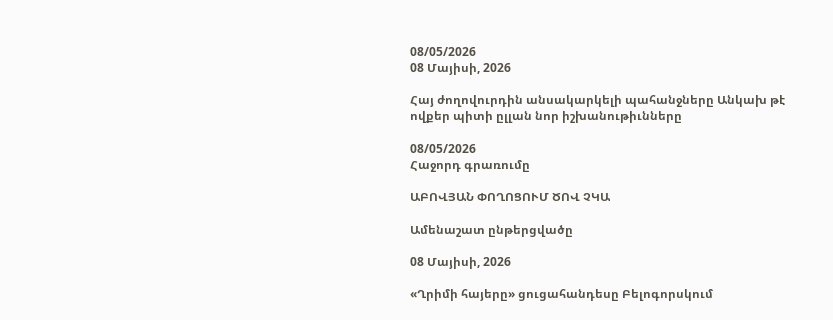08/05/2026
08 Մայիսի, 2026

Հայ ժողովուրդին անսակարկելի պահանջները Անկախ թէ ովքեր պիտի ըլլան նոր իշխանութիւնները

08/05/2026
Հաջորդ գրառումը

ԱԲՈՎՅԱՆ ՓՈՂՈՑՈՒՄ ԾՈՎ ՉԿԱ

Ամենաշատ ընթերցվածը

08 Մայիսի, 2026

«Ղրիմի հայերը» ցուցահանդեսը Բելոգորսկում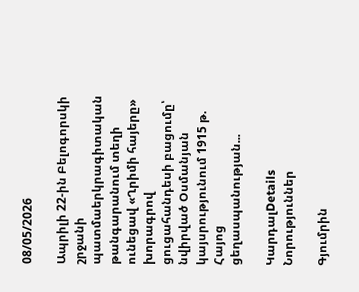08/05/2026

Ապրիլի 22-ին Բելոգորսկի շրջանի պատմաերկրագիտական թանգարանում տեղի ունեցավ «Ղրիմի հայերը» խորագրով ցուցահանդեսի բացումը՝ նվիրված Օսմանյան կայսրությունում 1915 թ. Հայոց ցեղասպանության...

ԿարդալDetails
Նորություններ

Գյումրին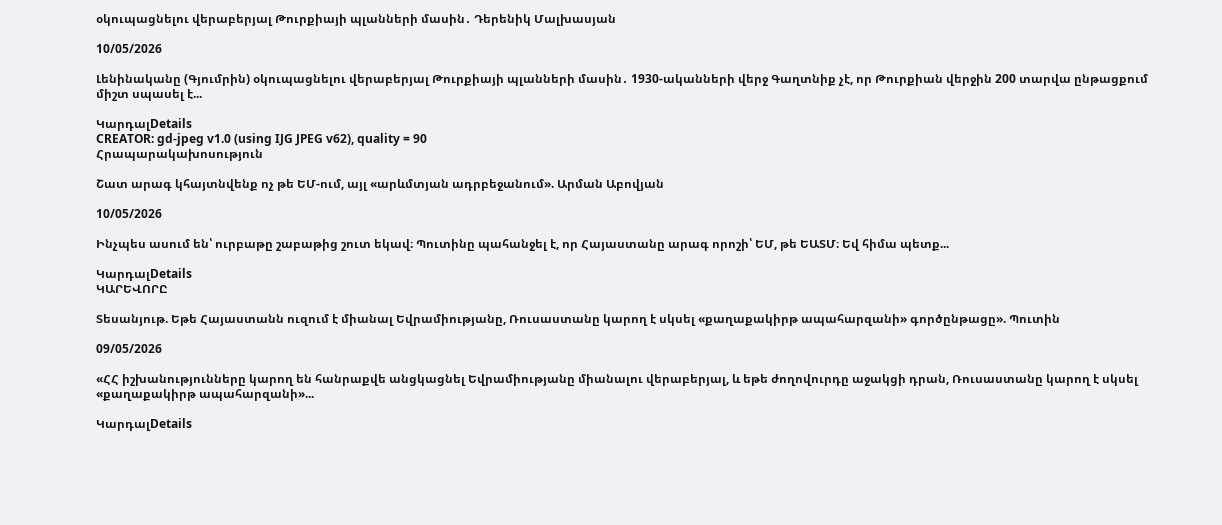օկուպացնելու վերաբերյալ Թուրքիայի պլանների մասին․ Դերենիկ Մալխասյան

10/05/2026

Լենինականը (Գյումրին) օկուպացնելու վերաբերյալ Թուրքիայի պլանների մասին․ 1930-ականների վերջ Գաղտնիք չէ, որ Թուրքիան վերջին 200 տարվա ընթացքում միշտ սպասել է...

ԿարդալDetails
CREATOR: gd-jpeg v1.0 (using IJG JPEG v62), quality = 90
Հրապարակախոսություն

Շատ արագ կհայտնվենք ոչ թե ԵՄ-ում, այլ «արևմտյան ադրբեջանում». Արման Աբովյան

10/05/2026

Ինչպես ասում են՝ ուրբաթը շաբաթից շուտ եկավ։ Պուտինը պահանջել է, որ Հայաստանը արագ որոշի՝ ԵՄ, թե ԵԱՏՄ։ Եվ հիմա պետք...

ԿարդալDetails
ԿԱՐԵՎՈՐԸ

Տեսանյութ. Եթե Հայաստանն ուզում է միանալ Եվրամիությանը, Ռուսաստանը կարող է սկսել «քաղաքակիրթ ապահարզանի» գործընթացը». Պուտին

09/05/2026

«ՀՀ իշխանությունները կարող են հանրաքվե անցկացնել Եվրամիությանը միանալու վերաբերյալ, և եթե ժողովուրդը աջակցի դրան, Ռուսաստանը կարող է սկսել «քաղաքակիրթ ապահարզանի»...

ԿարդալDetails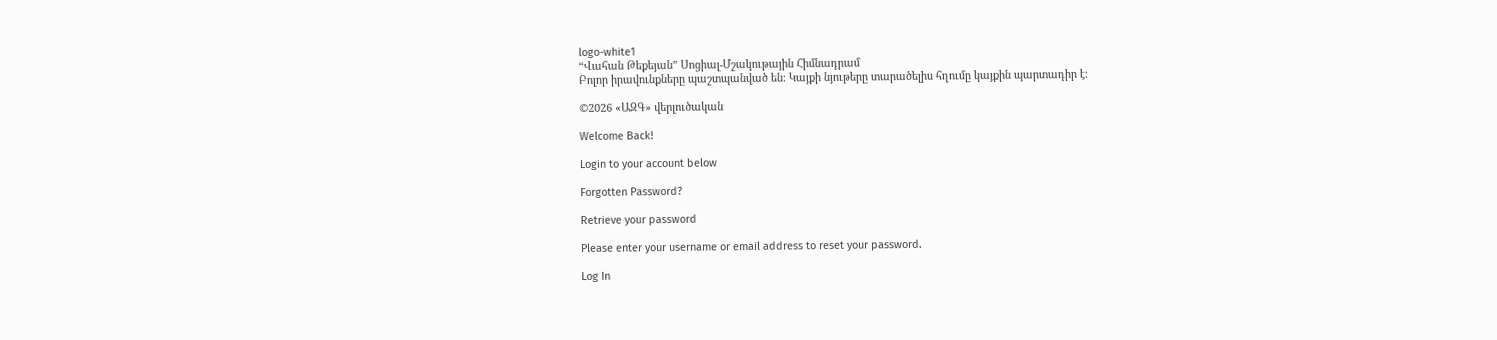logo-white1
“Վահան Թեքեյան” Սոցիալ-Մշակութային Հիմնադրամ
Բոլոր իրավունքները պաշտպանված են։ Կայքի նյութերը տարածելիս հղումը կայքին պարտադիր է։

©2026 «ԱԶԳ» վերլուծական

Welcome Back!

Login to your account below

Forgotten Password?

Retrieve your password

Please enter your username or email address to reset your password.

Log In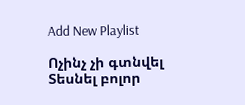Add New Playlist

Ոչինչ չի գտնվել
Տեսնել բոլոր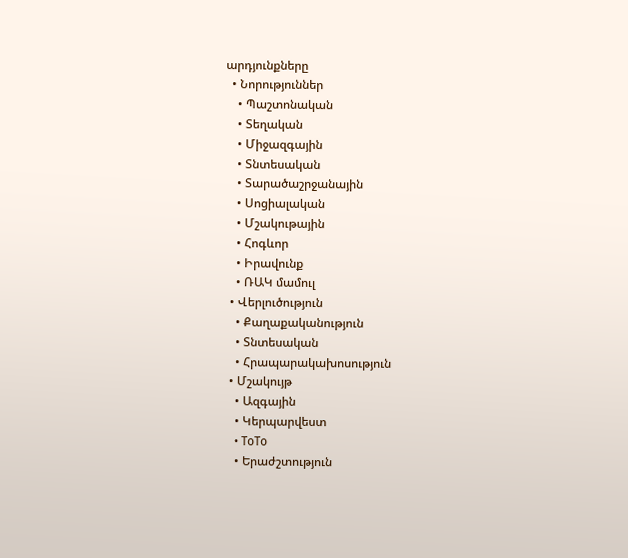արդյունքները
  • Նորություններ
    • Պաշտոնական
    • Տեղական
    • Միջազգային
    • Տնտեսական
    • Տարածաշրջանային
    • Սոցիալական
    • Մշակութային
    • Հոգևոր
    • Իրավունք
    • ՌԱԿ մամուլ
  • Վերլուծություն
    • Քաղաքականություն
    • Տնտեսական
    • Հրապարակախոսություն
  • Մշակույթ
    • Ազգային
    • Կերպարվեստ
    • ToTo
    • Երաժշտություն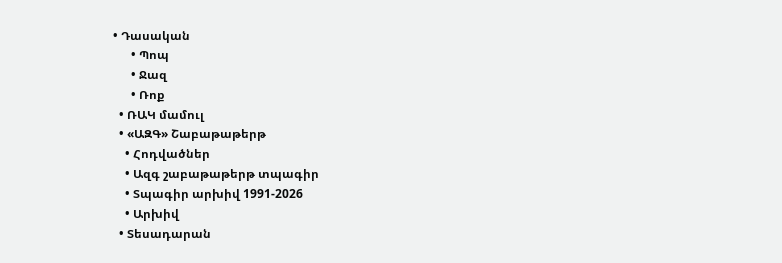• Դասական
      • Պոպ
      • Ջազ
      • Ռոք
  • ՌԱԿ մամուլ
  • «ԱԶԳ» Շաբաթաթերթ
    • Հոդվածներ
    • Ազգ շաբաթաթերթ տպագիր
    • Տպագիր արխիվ 1991-2026
    • Արխիվ
  • Տեսադարան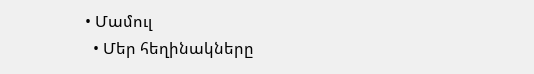• Մամուլ
  • Մեր հեղինակները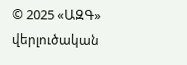© 2025 «ԱԶԳ» վերլուծական